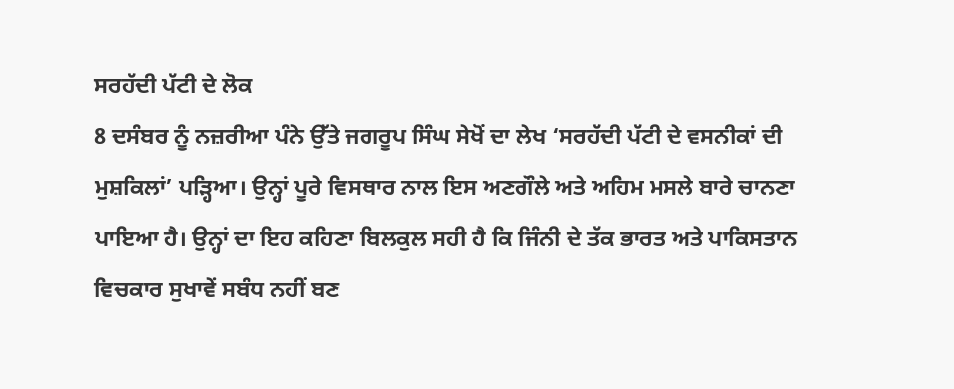ਸਰਹੱਦੀ ਪੱਟੀ ਦੇ ਲੋਕ
8 ਦਸੰਬਰ ਨੂੰ ਨਜ਼ਰੀਆ ਪੰਨੇ ਉੱਤੇ ਜਗਰੂਪ ਸਿੰਘ ਸੇਖੋਂ ਦਾ ਲੇਖ ‘ਸਰਹੱਦੀ ਪੱਟੀ ਦੇ ਵਸਨੀਕਾਂ ਦੀ ਮੁਸ਼ਕਿਲਾਂ’ ਪੜ੍ਹਿਆ। ਉਨ੍ਹਾਂ ਪੂਰੇ ਵਿਸਥਾਰ ਨਾਲ ਇਸ ਅਣਗੌਲੇ ਅਤੇ ਅਹਿਮ ਮਸਲੇ ਬਾਰੇ ਚਾਨਣਾ ਪਾਇਆ ਹੈ। ਉਨ੍ਹਾਂ ਦਾ ਇਹ ਕਹਿਣਾ ਬਿਲਕੁਲ ਸਹੀ ਹੈ ਕਿ ਜਿੰਨੀ ਦੇ ਤੱਕ ਭਾਰਤ ਅਤੇ ਪਾਕਿਸਤਾਨ ਵਿਚਕਾਰ ਸੁਖਾਵੇਂ ਸਬੰਧ ਨਹੀਂ ਬਣ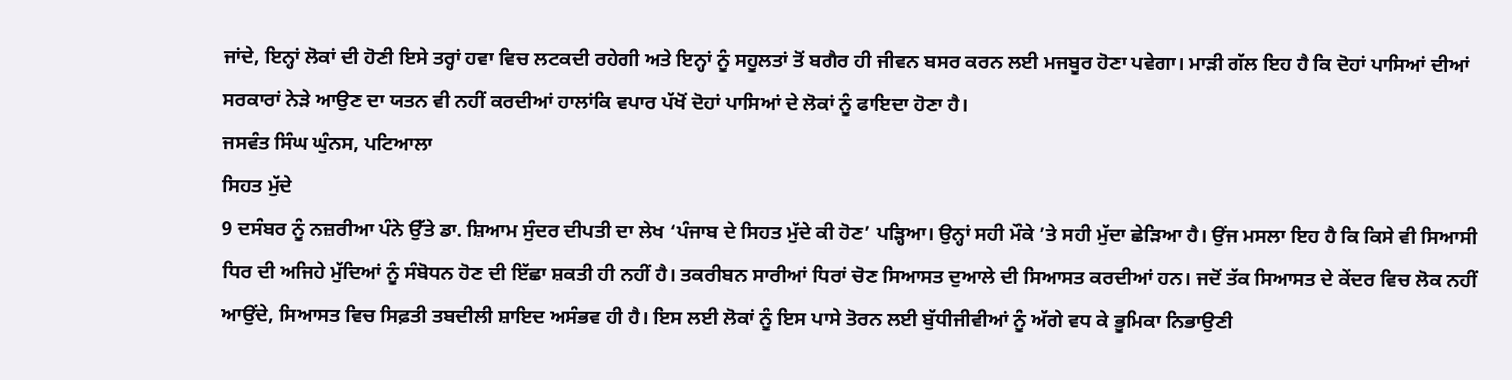ਜਾਂਦੇ, ਇਨ੍ਹਾਂ ਲੋਕਾਂ ਦੀ ਹੋਣੀ ਇਸੇ ਤਰ੍ਹਾਂ ਹਵਾ ਵਿਚ ਲਟਕਦੀ ਰਹੇਗੀ ਅਤੇ ਇਨ੍ਹਾਂ ਨੂੰ ਸਹੂਲਤਾਂ ਤੋਂ ਬਗੈਰ ਹੀ ਜੀਵਨ ਬਸਰ ਕਰਨ ਲਈ ਮਜਬੂਰ ਹੋਣਾ ਪਵੇਗਾ। ਮਾੜੀ ਗੱਲ ਇਹ ਹੈ ਕਿ ਦੋਹਾਂ ਪਾਸਿਆਂ ਦੀਆਂ ਸਰਕਾਰਾਂ ਨੇੜੇ ਆਉਣ ਦਾ ਯਤਨ ਵੀ ਨਹੀਂ ਕਰਦੀਆਂ ਹਾਲਾਂਕਿ ਵਪਾਰ ਪੱਖੋਂ ਦੋਹਾਂ ਪਾਸਿਆਂ ਦੇ ਲੋਕਾਂ ਨੂੰ ਫਾਇਦਾ ਹੋਣਾ ਹੈ।
ਜਸਵੰਤ ਸਿੰਘ ਘੁੰਨਸ, ਪਟਿਆਲਾ
ਸਿਹਤ ਮੁੱਦੇ
9 ਦਸੰਬਰ ਨੂੰ ਨਜ਼ਰੀਆ ਪੰਨੇ ਉੱਤੇ ਡਾ. ਸ਼ਿਆਮ ਸੁੰਦਰ ਦੀਪਤੀ ਦਾ ਲੇਖ ‘ਪੰਜਾਬ ਦੇ ਸਿਹਤ ਮੁੱਦੇ ਕੀ ਹੋਣ’ ਪੜ੍ਹਿਆ। ਉਨ੍ਹਾਂ ਸਹੀ ਮੌਕੇ ’ਤੇ ਸਹੀ ਮੁੱਦਾ ਛੇੜਿਆ ਹੈ। ਉਂਜ ਮਸਲਾ ਇਹ ਹੈ ਕਿ ਕਿਸੇ ਵੀ ਸਿਆਸੀ ਧਿਰ ਦੀ ਅਜਿਹੇ ਮੁੱਦਿਆਂ ਨੂੰ ਸੰਬੋਧਨ ਹੋਣ ਦੀ ਇੱਛਾ ਸ਼ਕਤੀ ਹੀ ਨਹੀਂ ਹੈ। ਤਕਰੀਬਨ ਸਾਰੀਆਂ ਧਿਰਾਂ ਚੋਣ ਸਿਆਸਤ ਦੁਆਲੇ ਦੀ ਸਿਆਸਤ ਕਰਦੀਆਂ ਹਨ। ਜਦੋਂ ਤੱਕ ਸਿਆਸਤ ਦੇ ਕੇਂਦਰ ਵਿਚ ਲੋਕ ਨਹੀਂ ਆਉਂਦੇ, ਸਿਆਸਤ ਵਿਚ ਸਿਫ਼ਤੀ ਤਬਦੀਲੀ ਸ਼ਾਇਦ ਅਸੰਭਵ ਹੀ ਹੈ। ਇਸ ਲਈ ਲੋਕਾਂ ਨੂੰ ਇਸ ਪਾਸੇ ਤੋਰਨ ਲਈ ਬੁੱਧੀਜੀਵੀਆਂ ਨੂੰ ਅੱਗੇ ਵਧ ਕੇ ਭੂਮਿਕਾ ਨਿਭਾਉਣੀ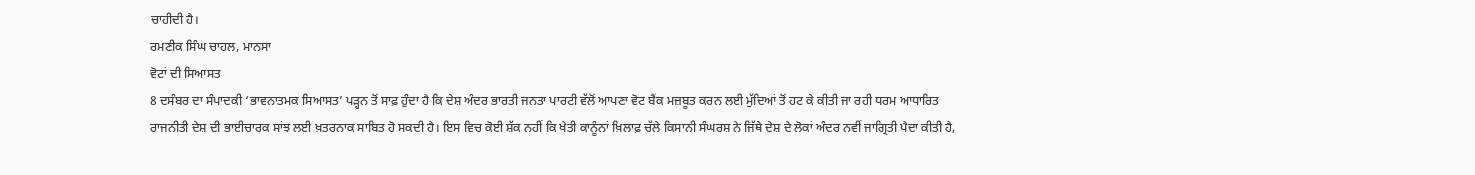ਚਾਹੀਦੀ ਹੈ।
ਰਮਣੀਕ ਸਿੰਘ ਚਾਹਲ, ਮਾਨਸਾ
ਵੋਟਾਂ ਦੀ ਸਿਆਸਤ
8 ਦਸੰਬਰ ਦਾ ਸੰਪਾਦਕੀ ‘ਭਾਵਨਾਤਮਕ ਸਿਆਸਤ’ ਪੜ੍ਹਨ ਤੋਂ ਸਾਫ਼ ਹੁੰਦਾ ਹੈ ਕਿ ਦੇਸ਼ ਅੰਦਰ ਭਾਰਤੀ ਜਨਤਾ ਪਾਰਟੀ ਵੱਲੋਂ ਆਪਣਾ ਵੋਟ ਬੈਂਕ ਮਜ਼ਬੂਤ ਕਰਨ ਲਈ ਮੁੱਦਿਆਂ ਤੋਂ ਹਟ ਕੇ ਕੀਤੀ ਜਾ ਰਹੀ ਧਰਮ ਆਧਾਰਿਤ ਰਾਜਨੀਤੀ ਦੇਸ਼ ਦੀ ਭਾਈਚਾਰਕ ਸਾਂਝ ਲਈ ਖ਼ਤਰਨਾਕ ਸਾਬਿਤ ਹੋ ਸਕਦੀ ਹੈ। ਇਸ ਵਿਚ ਕੋਈ ਸ਼ੱਕ ਨਹੀਂ ਕਿ ਖੇਤੀ ਕਾਨੂੰਨਾਂ ਖ਼ਿਲਾਫ਼ ਚੱਲੇ ਕਿਸਾਨੀ ਸੰਘਰਸ਼ ਨੇ ਜਿੱਥੇ ਦੇਸ਼ ਦੇ ਲੋਕਾਂ ਅੰਦਰ ਨਵੀਂ ਜਾਗ੍ਰਿਤੀ ਪੈਦਾ ਕੀਤੀ ਹੈ,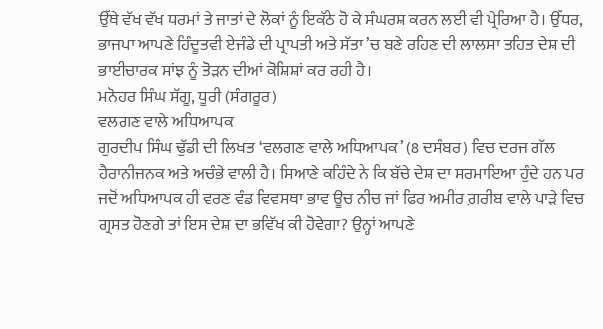ਉੱਥੇ ਵੱਖ ਵੱਖ ਧਰਮਾਂ ਤੇ ਜਾਤਾਂ ਦੇ ਲੋਕਾਂ ਨੂੰ ਇਕੱਠੇ ਹੋ ਕੇ ਸੰਘਰਸ਼ ਕਰਨ ਲਈ ਵੀ ਪ੍ਰੇਰਿਆ ਹੈ। ਉੱਧਰ, ਭਾਜਪਾ ਆਪਣੇ ਹਿੰਦੂਤਵੀ ਏਜੰਡੇ ਦੀ ਪ੍ਰਾਪਤੀ ਅਤੇ ਸੱਤਾ ’ਚ ਬਣੇ ਰਹਿਣ ਦੀ ਲਾਲਸਾ ਤਹਿਤ ਦੇਸ਼ ਦੀ ਭਾਈਚਾਰਕ ਸਾਂਝ ਨੂੰ ਤੋੜਨ ਦੀਆਂ ਕੋਸ਼ਿਸ਼ਾਂ ਕਰ ਰਹੀ ਹੈ।
ਮਨੋਹਰ ਸਿੰਘ ਸੱਗੂ, ਧੂਰੀ (ਸੰਗਰੂਰ)
ਵਲਗਣ ਵਾਲੇ ਅਧਿਆਪਕ
ਗੁਰਦੀਪ ਸਿੰਘ ਢੁੱਡੀ ਦੀ ਲਿਖਤ ‘ਵਲਗਣ ਵਾਲੇ ਅਧਿਆਪਕ’ (8 ਦਸੰਬਰ) ਵਿਚ ਦਰਜ ਗੱਲ ਹੈਰਾਨੀਜਨਕ ਅਤੇ ਅਚੰਭੇ ਵਾਲੀ ਹੈ। ਸਿਆਣੇ ਕਹਿੰਦੇ ਨੇ ਕਿ ਬੱਚੇ ਦੇਸ਼ ਦਾ ਸਰਮਾਇਆ ਹੁੰਦੇ ਹਨ ਪਰ ਜਦੋਂ ਅਧਿਆਪਕ ਹੀ ਵਰਣ ਵੰਡ ਵਿਵਸਥਾ ਭਾਵ ਊਚ ਨੀਚ ਜਾਂ ਫਿਰ ਅਮੀਰ ਗ਼ਰੀਬ ਵਾਲੇ ਪਾੜੇ ਵਿਚ ਗ੍ਰਸਤ ਹੋਣਗੇ ਤਾਂ ਇਸ ਦੇਸ਼ ਦਾ ਭਵਿੱਖ ਕੀ ਹੋਵੇਗਾ? ਉਨ੍ਹਾਂ ਆਪਣੇ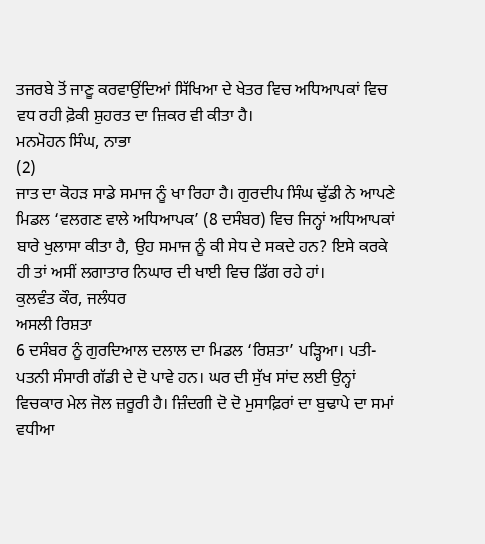ਤਜਰਬੇ ਤੋਂ ਜਾਣੂ ਕਰਵਾਉਂਦਿਆਂ ਸਿੱਖਿਆ ਦੇ ਖੇਤਰ ਵਿਚ ਅਧਿਆਪਕਾਂ ਵਿਚ ਵਧ ਰਹੀ ਫ਼ੋਕੀ ਸ਼ੁਹਰਤ ਦਾ ਜ਼ਿਕਰ ਵੀ ਕੀਤਾ ਹੈ।
ਮਨਮੋਹਨ ਸਿੰਘ, ਨਾਭਾ
(2)
ਜਾਤ ਦਾ ਕੋਹੜ ਸਾਡੇ ਸਮਾਜ ਨੂੰ ਖਾ ਰਿਹਾ ਹੈ। ਗੁਰਦੀਪ ਸਿੰਘ ਢੁੱਡੀ ਨੇ ਆਪਣੇ ਮਿਡਲ ‘ਵਲਗਣ ਵਾਲੇ ਅਧਿਆਪਕ’ (8 ਦਸੰਬਰ) ਵਿਚ ਜਿਨ੍ਹਾਂ ਅਧਿਆਪਕਾਂ ਬਾਰੇ ਖੁਲਾਸਾ ਕੀਤਾ ਹੈ, ਉਹ ਸਮਾਜ ਨੂੰ ਕੀ ਸੇਧ ਦੇ ਸਕਦੇ ਹਨ? ਇਸੇ ਕਰਕੇ ਹੀ ਤਾਂ ਅਸੀਂ ਲਗਾਤਾਰ ਨਿਘਾਰ ਦੀ ਖਾਈ ਵਿਚ ਡਿੱਗ ਰਹੇ ਹਾਂ।
ਕੁਲਵੰਤ ਕੌਰ, ਜਲੰਧਰ
ਅਸਲੀ ਰਿਸ਼ਤਾ
6 ਦਸੰਬਰ ਨੂੰ ਗੁਰਦਿਆਲ ਦਲਾਲ ਦਾ ਮਿਡਲ ‘ਰਿਸ਼ਤਾ’ ਪੜ੍ਹਿਆ। ਪਤੀ-ਪਤਨੀ ਸੰਸਾਰੀ ਗੱਡੀ ਦੇ ਦੋ ਪਾਵੇ ਹਨ। ਘਰ ਦੀ ਸੁੱਖ ਸਾਂਦ ਲਈ ਉਨ੍ਹਾਂ ਵਿਚਕਾਰ ਮੇਲ ਜੋਲ ਜ਼ਰੂਰੀ ਹੈ। ਜ਼ਿੰਦਗੀ ਦੋ ਦੋ ਮੁਸਾਫ਼ਿਰਾਂ ਦਾ ਬੁਢਾਪੇ ਦਾ ਸਮਾਂ ਵਧੀਆ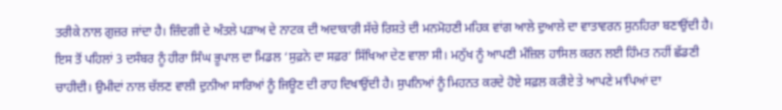ਤਰੀਕੇ ਨਾਲ ਗੁਜ਼ਰ ਜਾਂਦਾ ਹੈ। ਜ਼ਿੰਦਗੀ ਦੇ ਅੰਤਲੇ ਪੜਾਅ ਦੇ ਨਾਟਕ ਦੀ ਅਦਾਕਾਰੀ ਸੱਚੇ ਰਿਸ਼ਤੇ ਦੀ ਮਨਮੋਹਣੀ ਮਹਿਕ ਵਾਂਗ ਆਲੇ ਦੁਆਲੇ ਦਾ ਵਾਤਾਵਰਨ ਸੁਨਹਿਰਾ ਬਣਾਉਂਦੀ ਹੈ। ਇਸ ਤੋਂ ਪਹਿਲਾਂ 3 ਦਸੰਬਰ ਨੂੰ ਹੀਰਾ ਸਿੰਘ ਭੂਪਾਲ ਦਾ ਮਿਡਲ ‘ਸੁਫ਼ਨੇ ਦਾ ਸਫ਼ਰ’ ਸਿੱਖਿਆ ਦੇਣ ਵਾਲਾ ਸੀ। ਮਨੁੱਖ ਨੂੰ ਆਪਣੀ ਮੰਜ਼ਿਲ ਹਾਸਿਲ ਕਰਨ ਲਈ ਹਿੰਮਤ ਨਹੀਂ ਛੱਡਣੀ ਚਾਹੀਦੀ। ਉਮੀਦਾਂ ਨਾਲ ਚੱਲਣ ਵਾਲੀ ਦੁਨੀਆ ਸਾਰਿਆਂ ਨੂੰ ਜਿਊਣ ਦੀ ਰਾਹ ਦਿਖਾਉਂਦੀ ਹੈ। ਸੁਪਨਿਆਂ ਨੂੰ ਮਿਹਨਤ ਕਰਦੇ ਹੋਏ ਸਫ਼ਲ ਕਰੀਏ ਤੇ ਆਪਣੇ ਮਾਪਿਆਂ ਦਾ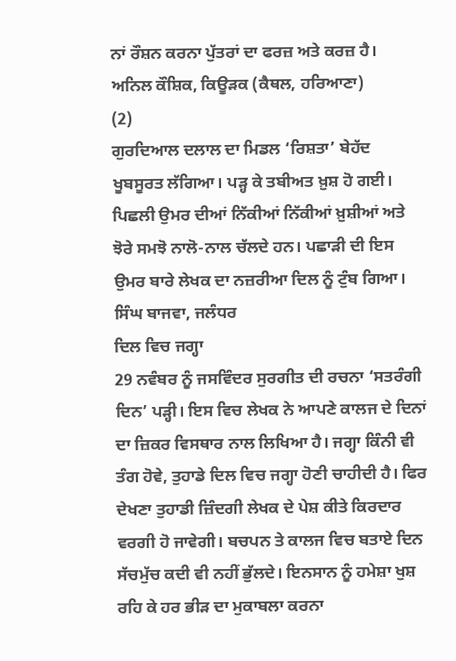ਨਾਂ ਰੌਸ਼ਨ ਕਰਨਾ ਪੁੱਤਰਾਂ ਦਾ ਫਰਜ਼ ਅਤੇ ਕਰਜ਼ ਹੈ।
ਅਨਿਲ ਕੌਸ਼ਿਕ, ਕਿਊੜਕ (ਕੈਥਲ, ਹਰਿਆਣਾ)
(2)
ਗੁਰਦਿਆਲ ਦਲਾਲ ਦਾ ਮਿਡਲ ‘ਰਿਸ਼ਤਾ’ ਬੇਹੱਦ ਖੂਬਸੂਰਤ ਲੱਗਿਆ। ਪੜ੍ਹ ਕੇ ਤਬੀਅਤ ਖ਼ੁਸ਼ ਹੋ ਗਈ। ਪਿਛਲੀ ਉਮਰ ਦੀਆਂ ਨਿੱਕੀਆਂ ਨਿੱਕੀਆਂ ਖ਼ੁਸ਼ੀਆਂ ਅਤੇ ਝੋਰੇ ਸਮਝੋ ਨਾਲੋ-ਨਾਲ ਚੱਲਦੇ ਹਨ। ਪਛਾੜੀ ਦੀ ਇਸ ਉਮਰ ਬਾਰੇ ਲੇਖਕ ਦਾ ਨਜ਼ਰੀਆ ਦਿਲ ਨੂੰ ਟੁੰਬ ਗਿਆ।
ਸਿੰਘ ਬਾਜਵਾ, ਜਲੰਧਰ
ਦਿਲ ਵਿਚ ਜਗ੍ਹਾ
29 ਨਵੰਬਰ ਨੂੰ ਜਸਵਿੰਦਰ ਸੁਰਗੀਤ ਦੀ ਰਚਨਾ ‘ਸਤਰੰਗੀ ਦਿਨ’ ਪੜ੍ਹੀ। ਇਸ ਵਿਚ ਲੇਖਕ ਨੇ ਆਪਣੇ ਕਾਲਜ ਦੇ ਦਿਨਾਂ ਦਾ ਜ਼ਿਕਰ ਵਿਸਥਾਰ ਨਾਲ ਲਿਖਿਆ ਹੈ। ਜਗ੍ਹਾ ਕਿੰਨੀ ਵੀ ਤੰਗ ਹੋਵੇ, ਤੁਹਾਡੇ ਦਿਲ ਵਿਚ ਜਗ੍ਹਾ ਹੋਣੀ ਚਾਹੀਦੀ ਹੈ। ਫਿਰ ਦੇਖਣਾ ਤੁਹਾਡੀ ਜ਼ਿੰਦਗੀ ਲੇਖਕ ਦੇ ਪੇਸ਼ ਕੀਤੇ ਕਿਰਦਾਰ ਵਰਗੀ ਹੋ ਜਾਵੇਗੀ। ਬਚਪਨ ਤੇ ਕਾਲਜ ਵਿਚ ਬਤਾਏ ਦਿਨ ਸੱਚਮੁੱਚ ਕਦੀ ਵੀ ਨਹੀਂ ਭੁੱਲਦੇ। ਇਨਸਾਨ ਨੂੰ ਹਮੇਸ਼ਾ ਖੁਸ਼ ਰਹਿ ਕੇ ਹਰ ਭੀੜ ਦਾ ਮੁਕਾਬਲਾ ਕਰਨਾ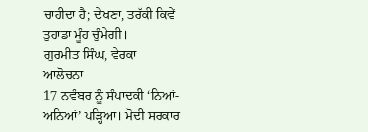ਚਾਹੀਦਾ ਹੈ; ਦੇਖਣਾ, ਤਰੱਕੀ ਕਿਵੇਂ ਤੁਹਾਡਾ ਮੂੰਹ ਚੁੰਮੇਗੀ।
ਗੁਰਮੀਤ ਸਿੰਘ, ਵੇਰਕਾ
ਆਲੋਚਨਾ
17 ਨਵੰਬਰ ਨੂੰ ਸੰਪਾਦਕੀ ‘ਨਿਆਂ-ਅਨਿਆਂ’ ਪੜ੍ਹਿਆ। ਮੋਦੀ ਸਰਕਾਰ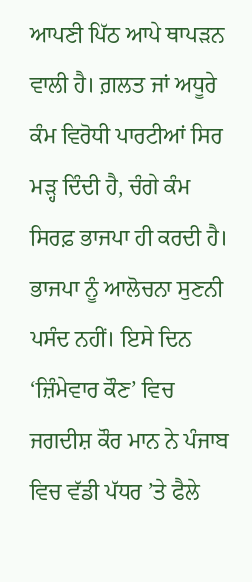ਆਪਣੀ ਪਿੱਠ ਆਪੇ ਥਾਪੜਨ ਵਾਲੀ ਹੈ। ਗ਼ਲਤ ਜਾਂ ਅਧੂਰੇ ਕੰਮ ਵਿਰੋਧੀ ਪਾਰਟੀਆਂ ਸਿਰ ਮੜ੍ਹ ਦਿੰਦੀ ਹੈ, ਚੰਗੇ ਕੰਮ ਸਿਰਫ਼ ਭਾਜਪਾ ਹੀ ਕਰਦੀ ਹੈ। ਭਾਜਪਾ ਨੂੰ ਆਲੋਚਨਾ ਸੁਣਨੀ ਪਸੰਦ ਨਹੀਂ। ਇਸੇ ਦਿਨ ‘ਜ਼ਿੰਮੇਵਾਰ ਕੌਣ’ ਵਿਚ ਜਗਦੀਸ਼ ਕੌਰ ਮਾਨ ਨੇ ਪੰਜਾਬ ਵਿਚ ਵੱਡੀ ਪੱਧਰ ’ਤੇ ਫੈਲੇ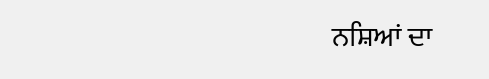ਨਸ਼ਿਆਂ ਦਾ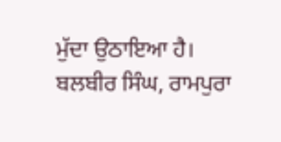ਮੁੱਦਾ ਉਠਾਇਆ ਹੈ।
ਬਲਬੀਰ ਸਿੰਘ, ਰਾਮਪੁਰਾ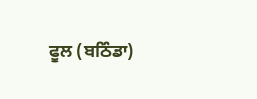ਫੂਲ (ਬਠਿੰਡਾ)